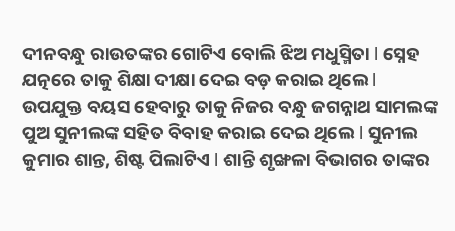ଦୀନବନ୍ଧୁ ରାଉତଙ୍କର ଗୋଟିଏ ବୋଲି ଝିଅ ମଧୁସ୍ମିତା l ସ୍ନେହ ଯତ୍ନରେ ତାକୁ ଶିକ୍ଷା ଦୀକ୍ଷା ଦେଇ ବଡ଼ କରାଇ ଥିଲେ l ଉପଯୁକ୍ତ ବୟସ ହେବାରୁ ତାକୁ ନିଜର ବନ୍ଧୁ ଜଗନ୍ନାଥ ସାମଲଙ୍କ ପୁଅ ସୁନୀଲଙ୍କ ସହିତ ବିବାହ କରାଇ ଦେଇ ଥିଲେ l ସୁନୀଲ କୁମାର ଶାନ୍ତ, ଶିଷ୍ଟ ପିଲାଟିଏ l ଶାନ୍ତି ଶୃଙ୍ଖଳା ବିଭାଗର ତାଙ୍କର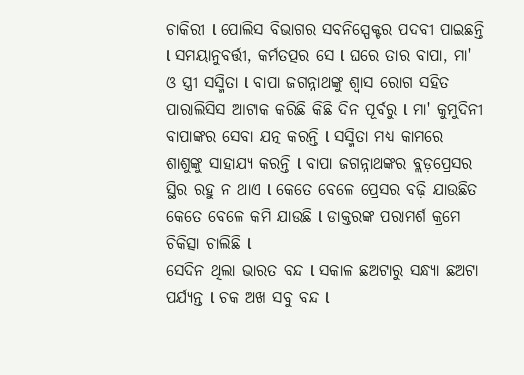ଚାକିରୀ l ପୋଲିସ ବିଭାଗର ସବନିସ୍ପେକ୍ଟର ପଦବୀ ପାଇଛନ୍ତି l ସମୟାନୁବର୍ତ୍ତୀ, କର୍ମତତ୍ପର ସେ l ଘରେ ତାର ବାପା, ମା' ଓ ସ୍ତ୍ରୀ ସସ୍ମିତା l ବାପା ଜଗନ୍ନାଥଙ୍କୁ ଶ୍ଵାସ ରୋଗ ସହିତ ପାରାଲିସିସ ଆଟାକ କରିଛି କିଛି ଦିନ ପୂର୍ବରୁ l ମା' କୁମୁଦିନୀ ବାପାଙ୍କର ସେବା ଯତ୍ନ କରନ୍ତି l ସସ୍ମିତା ମଧ୍ୟ କାମରେ ଶାଶୁଙ୍କୁ ସାହାଯ୍ୟ କରନ୍ତି l ବାପା ଜଗନ୍ନାଥଙ୍କର ବ୍ଲଡ଼ପ୍ରେସର ସ୍ଥିର ରହୁ ନ ଥାଏ l କେତେ ବେଳେ ପ୍ରେସର ବଢ଼ି ଯାଉଛିତ କେତେ ବେଳେ କମି ଯାଉଛି l ଡାକ୍ତରଙ୍କ ପରାମର୍ଶ କ୍ରମେ ଚିକିତ୍ସା ଚାଲିଛି l
ସେଦିନ ଥିଲା ଭାରତ ବନ୍ଦ l ସକାଳ ଛଅଟାରୁ ସନ୍ଧ୍ୟା ଛଅଟା ପର୍ଯ୍ୟନ୍ତ l ଚକ ଅଖ ସବୁ ବନ୍ଦ l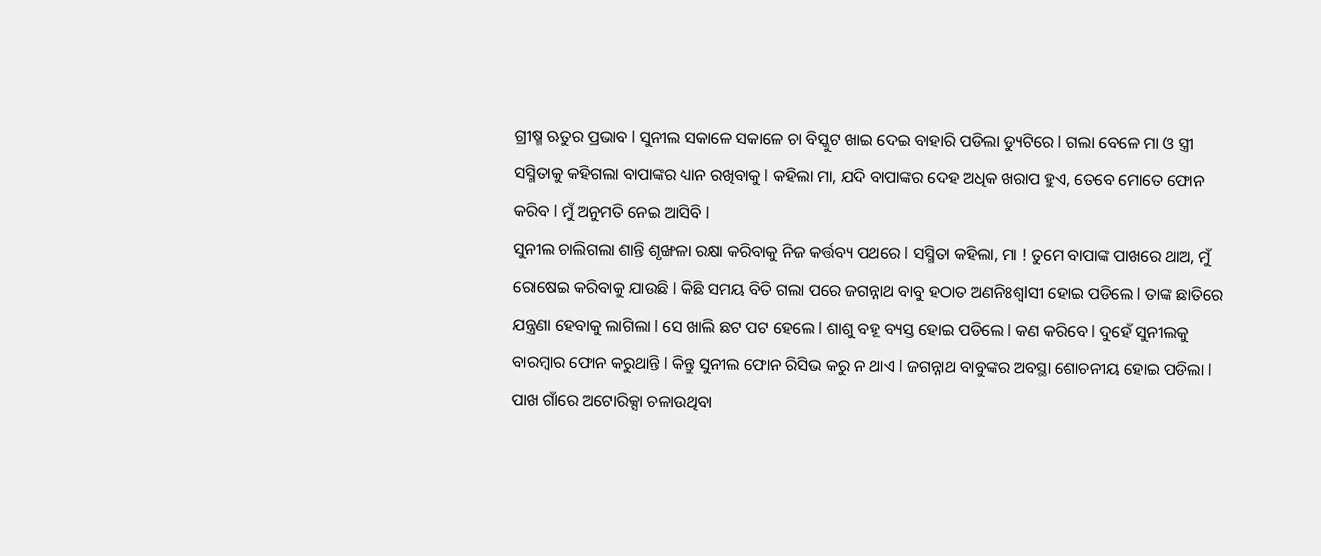ଗ୍ରୀଷ୍ମ ଋତୁର ପ୍ରଭାବ l ସୁନୀଲ ସକାଳେ ସକାଳେ ଚା ବିସ୍କୁଟ ଖାଇ ଦେଇ ବାହାରି ପଡିଲା ଡ୍ୟୁଟିରେ l ଗଲା ବେଳେ ମା ଓ ସ୍ତ୍ରୀ ସସ୍ମିତାକୁ କହିଗଲା ବାପାଙ୍କର ଧ୍ୟାନ ରଖିବାକୁ l କହିଲା ମା, ଯଦି ବାପାଙ୍କର ଦେହ ଅଧିକ ଖରାପ ହୁଏ, ତେବେ ମୋତେ ଫୋନ କରିବ l ମୁଁ ଅନୁମତି ନେଇ ଆସିବି l
ସୁନୀଲ ଚାଲିଗଲା ଶାନ୍ତି ଶୃଙ୍ଖଳା ରକ୍ଷା କରିବାକୁ ନିଜ କର୍ତ୍ତବ୍ୟ ପଥରେ l ସସ୍ମିତା କହିଲା, ମା ! ତୁମେ ବାପାଙ୍କ ପାଖରେ ଥାଅ, ମୁଁ ରୋଷେଇ କରିବାକୁ ଯାଉଛି l କିଛି ସମୟ ବିତି ଗଲା ପରେ ଜଗନ୍ନାଥ ବାବୁ ହଠାତ ଅଣନିଃଶ୍ୱlସୀ ହୋଇ ପଡିଲେ l ତାଙ୍କ ଛାତିରେ ଯନ୍ତ୍ରଣା ହେବାକୁ ଲାଗିଲା l ସେ ଖାଲି ଛଟ ପଟ ହେଲେ l ଶାଶୁ ବହୂ ବ୍ୟସ୍ତ ହୋଇ ପଡିଲେ l କଣ କରିବେ l ଦୁହେଁ ସୁନୀଲକୁ ବାରମ୍ବାର ଫୋନ କରୁଥାନ୍ତି l କିନ୍ତୁ ସୁନୀଲ ଫୋନ ରିସିଭ କରୁ ନ ଥାଏ l ଜଗନ୍ନାଥ ବାବୁଙ୍କର ଅବସ୍ଥା ଶୋଚନୀୟ ହୋଇ ପଡିଲା l ପାଖ ଗାଁରେ ଅଟୋରିକ୍ସା ଚଳାଉଥିବା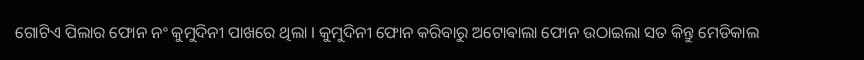ଗୋଟିଏ ପିଲାର ଫୋନ ନଂ କୁମୁଦିନୀ ପାଖରେ ଥିଲା l କୁମୁଦିନୀ ଫୋନ କରିବାରୁ ଅଟୋଵାଲା ଫୋନ ଉଠାଇଲା ସତ କିନ୍ତୁ ମେଡିକାଲ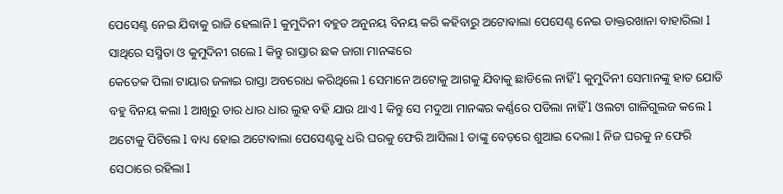ପେସେଣ୍ଟ ନେଇ ଯିବାକୁ ରାଜି ହେଲାନି l କୁମୁଦିନୀ ବହୁତ ଅନୁନୟ ବିନୟ କରି କହିବାରୁ ଅଟୋଵାଲା ପେସେଣ୍ଟ ନେଇ ଡାକ୍ତରଖାନା ବାହାରିଲା l ସାଥିରେ ସସ୍ମିତା ଓ କୁମୁଦିନୀ ଗଲେ l କିନ୍ତୁ ରାସ୍ତାର ଛକ ଜାଗା ମାନଙ୍କରେ
କେତେକ ପିଲା ଟାୟାର ଜଳାଇ ରାସ୍ତା ଅବରୋଧ କରିଥିଲେ l ସେମାନେ ଅଟୋକୁ ଆଗକୁ ଯିବାକୁ ଛାଡିଲେ ନାହିଁ l କୁମୁଦିନୀ ସେମାନଙ୍କୁ ହାତ ଯୋଡି ବହୁ ବିନୟ କଲା l ଆଖିରୁ ତାର ଧାର ଧାର ଲୁହ ବହି ଯାଉ ଥାଏ l କିନ୍ତୁ ସେ ମଦୁଆ ମାନଙ୍କର କର୍ଣ୍ଣରେ ପଡିଲା ନାହିଁ l ଓଲଟା ଗାଳିଗୁଲଜ କଲେ l ଅଟୋକୁ ପିଟିଲେ l ବାଧ୍ୟ ହୋଇ ଅଟୋଵାଲା ପେସେଣ୍ଟକୁ ଧରି ଘରକୁ ଫେରି ଆସିଲା l ତାଙ୍କୁ ବେଡ଼ରେ ଶୁଆଇ ଦେଲା l ନିଜ ଘରକୁ ନ ଫେରି ସେଠାରେ ରହିଲା l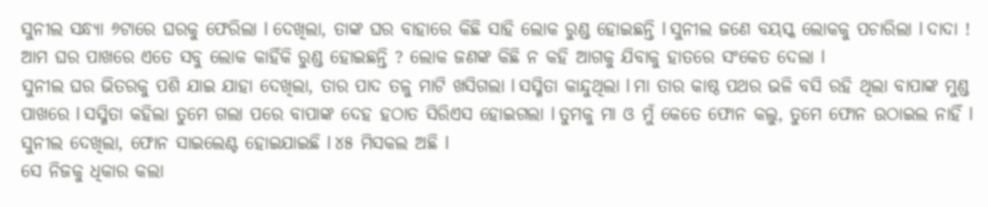ସୁନୀଲ ସନ୍ଧ୍ୟା ୬ଟାରେ ଘରକୁ ଫେରିଲା l ଦେଖିଲା, ତାଙ୍କ ଘର ବାହାରେ କିଛି ସାହି ଲୋକ ରୁଣ୍ଡ ହୋଇଛନ୍ତି l ସୁନୀଲ ଜଣେ ବୟସ୍କ ଲୋକକୁ ପଚାରିଲା l ଦାଦା ! ଆମ ଘର ପାଖରେ ଏତେ ସବୁ ଲୋକ କାହିଁକି ରୁଣ୍ଡ ହୋଇଛନ୍ତି ? ଲୋକ ଜଣଙ୍କ କିଛି ନ କହି ଆଗକୁ ଯିବାକୁ ହାତରେ ସଂକେତ ଦେଲା l
ସୁନୀଲ ଘର ଭିତରକୁ ପଶି ଯାଇ ଯାହା ଦେଖିଲା, ତାର ପାଦ ତଳୁ ମାଟି ଖସିଗଲା l ସସ୍ମିତା କାନ୍ଦୁଥିଲା l ମା ତାର କାଷ୍ଠ ପଥର ଭଳି ବସି ରହି ଥିଲା ବାପାଙ୍କ ମୁଣ୍ଡ ପାଖରେ l ସସ୍ମିତା କହିଲା ତୁମେ ଗଲା ପରେ ବାପାଙ୍କ ଦେହ ହଠାତ ସିରିଏସ ହୋଇଗଲା l ତୁମକୁ ମା ଓ ମୁଁ କେତେ ଫୋନ କଲୁ, ତୁମେ ଫୋନ ଉଠାଇଲ ନାହିଁ l ସୁନୀଲ ଦେଖିଲା, ଫୋନ ସାଇଲେଣ୍ଟ ହୋଇଯାଇଛି l ୪୫ ମିସକଲ ଅଛି l
ସେ ନିଜକୁ ଧିକାର କଲା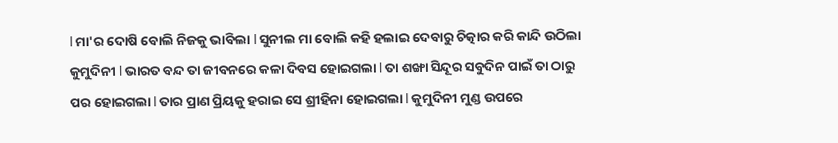l ମା'ର ଦୋଷି ବୋଲି ନିଜକୁ ଭାବିଲା l ସୁନୀଲ ମା ବୋଲି କହି ହଲାଇ ଦେବାରୁ ଚିତ୍କାର କରି କାନ୍ଦି ଉଠିଲା କୁମୁଦିନୀ l ଭାରତ ବନ୍ଦ ତା ଜୀବନରେ କଳା ଦିବସ ହୋଇଗଲା l ତା ଶଙ୍ଖା ସିନ୍ଦୂର ସବୁଦିନ ପାଇଁ ତା ଠାରୁ ପର ହୋଇଗଲା l ତାର ପ୍ରାଣ ପ୍ରିୟକୁ ହରାଇ ସେ ଶ୍ରୀହିନା ହୋଇଗଲା l କୁମୁଦିନୀ ମୁଣ୍ଡ ଉପରେ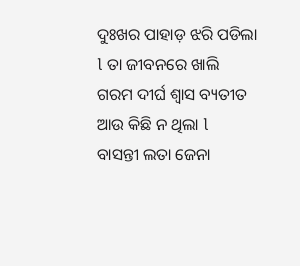ଦୁଃଖର ପାହାଡ଼ ଝରି ପଡିଲା l ତା ଜୀବନରେ ଖାଲି ଗରମ ଦୀର୍ଘ ଶ୍ୱାସ ବ୍ୟତୀତ ଆଉ କିଛି ନ ଥିଲା l
ବାସନ୍ତୀ ଲତା ଜେନା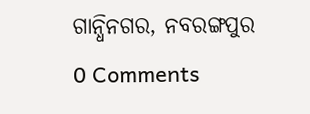ଗାନ୍ଧିନଗର, ନବରଙ୍ଗପୁର
0 Comments